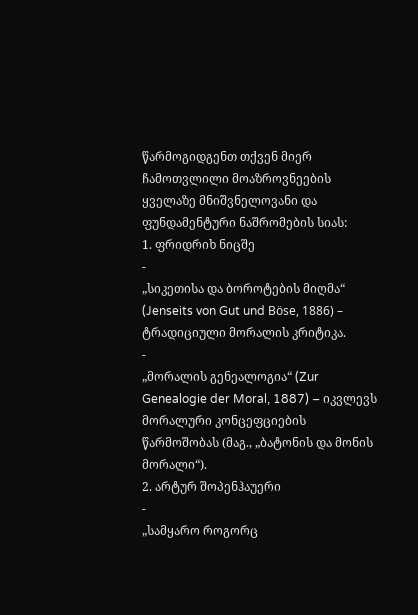წარმოგიდგენთ თქვენ მიერ ჩამოთვლილი მოაზროვნეების ყველაზე მნიშვნელოვანი და ფუნდამენტური ნაშრომების სიას:
1. ფრიდრიხ ნიცშე
-
„სიკეთისა და ბოროტების მიღმა“ (Jenseits von Gut und Böse, 1886) – ტრადიციული მორალის კრიტიკა.
-
„მორალის გენეალოგია“ (Zur Genealogie der Moral, 1887) – იკვლევს მორალური კონცეფციების წარმოშობას (მაგ., „ბატონის და მონის მორალი“).
2. არტურ შოპენჰაუერი
-
„სამყარო როგორც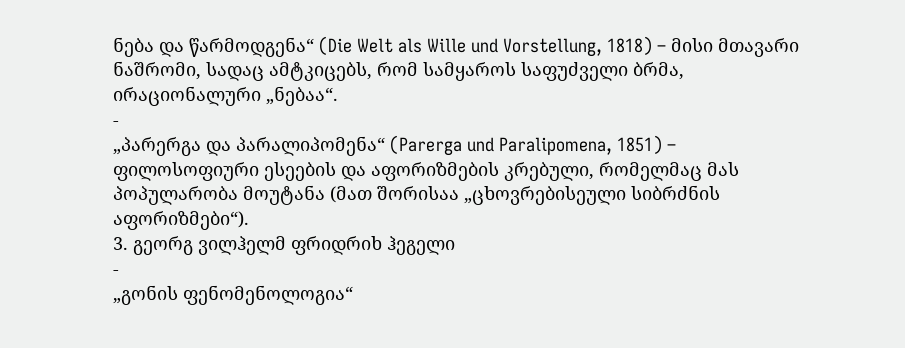ნება და წარმოდგენა“ (Die Welt als Wille und Vorstellung, 1818) – მისი მთავარი ნაშრომი, სადაც ამტკიცებს, რომ სამყაროს საფუძველი ბრმა, ირაციონალური „ნებაა“.
-
„პარერგა და პარალიპომენა“ (Parerga und Paralipomena, 1851) – ფილოსოფიური ესეების და აფორიზმების კრებული, რომელმაც მას პოპულარობა მოუტანა (მათ შორისაა „ცხოვრებისეული სიბრძნის აფორიზმები“).
3. გეორგ ვილჰელმ ფრიდრიხ ჰეგელი
-
„გონის ფენომენოლოგია“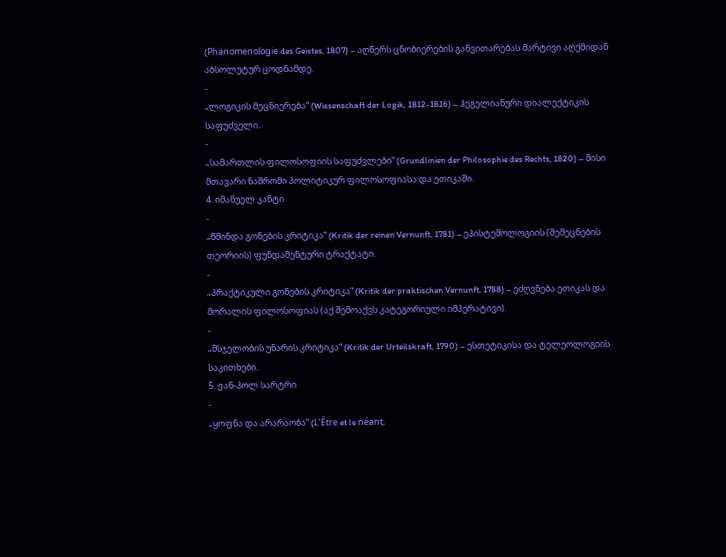(Phänomenologie des Geistes, 1807) – აღწერს ცნობიერების განვითარებას მარტივი აღქმიდან აბსოლუტურ ცოდნამდე.
-
„ლოგიკის მეცნიერება“ (Wissenschaft der Logik, 1812-1816) – ჰეგელიანური დიალექტიკის საფუძველი.
-
„სამართლის ფილოსოფიის საფუძვლები“ (Grundlinien der Philosophie des Rechts, 1820) – მისი მთავარი ნაშრომი პოლიტიკურ ფილოსოფიასა და ეთიკაში.
4. იმანუელ კანტი
-
„წმინდა გონების კრიტიკა“ (Kritik der reinen Vernunft, 1781) – ეპისტემოლოგიის (შემეცნების თეორიის) ფუნდამენტური ტრაქტატი.
-
„პრაქტიკული გონების კრიტიკა“ (Kritik der praktischen Vernunft, 1788) – ეძღვნება ეთიკას და მორალის ფილოსოფიას (აქ შემოაქვს კატეგორიული იმპერატივი).
-
„მსჯელობის უნარის კრიტიკა“ (Kritik der Urteilskraft, 1790) – ესთეტიკისა და ტელეოლოგიის საკითხები.
5. ჟან-პოლ სარტრი
-
„ყოფნა და არარაობა“ (L’Être et le néant,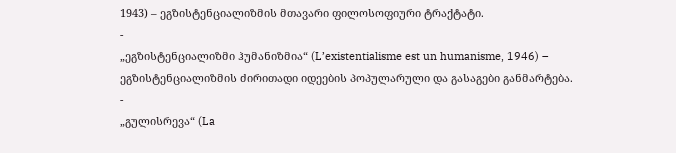1943) – ეგზისტენციალიზმის მთავარი ფილოსოფიური ტრაქტატი.
-
„ეგზისტენციალიზმი ჰუმანიზმია“ (L’existentialisme est un humanisme, 1946) – ეგზისტენციალიზმის ძირითადი იდეების პოპულარული და გასაგები განმარტება.
-
„გულისრევა“ (La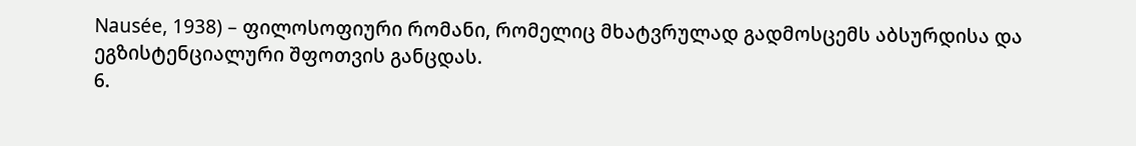Nausée, 1938) – ფილოსოფიური რომანი, რომელიც მხატვრულად გადმოსცემს აბსურდისა და ეგზისტენციალური შფოთვის განცდას.
6.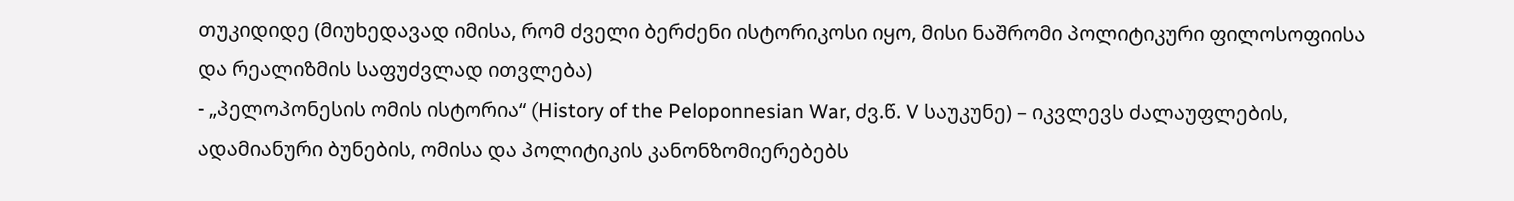თუკიდიდე (მიუხედავად იმისა, რომ ძველი ბერძენი ისტორიკოსი იყო, მისი ნაშრომი პოლიტიკური ფილოსოფიისა და რეალიზმის საფუძვლად ითვლება)
- „პელოპონესის ომის ისტორია“ (History of the Peloponnesian War, ძვ.წ. V საუკუნე) – იკვლევს ძალაუფლების, ადამიანური ბუნების, ომისა და პოლიტიკის კანონზომიერებებს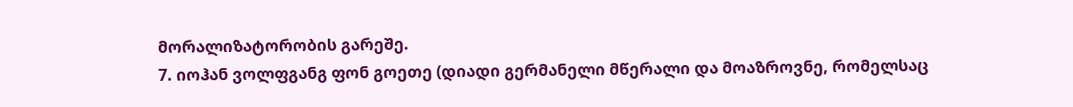მორალიზატორობის გარეშე.
7. იოჰან ვოლფგანგ ფონ გოეთე (დიადი გერმანელი მწერალი და მოაზროვნე, რომელსაც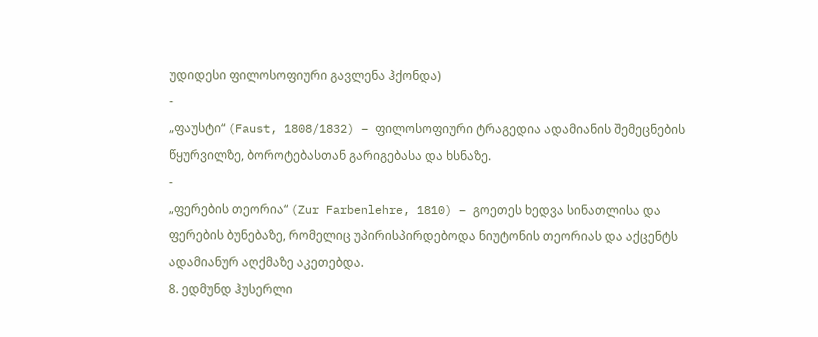უდიდესი ფილოსოფიური გავლენა ჰქონდა)
-
„ფაუსტი“ (Faust, 1808/1832) – ფილოსოფიური ტრაგედია ადამიანის შემეცნების წყურვილზე, ბოროტებასთან გარიგებასა და ხსნაზე.
-
„ფერების თეორია“ (Zur Farbenlehre, 1810) – გოეთეს ხედვა სინათლისა და ფერების ბუნებაზე, რომელიც უპირისპირდებოდა ნიუტონის თეორიას და აქცენტს ადამიანურ აღქმაზე აკეთებდა.
8. ედმუნდ ჰუსერლი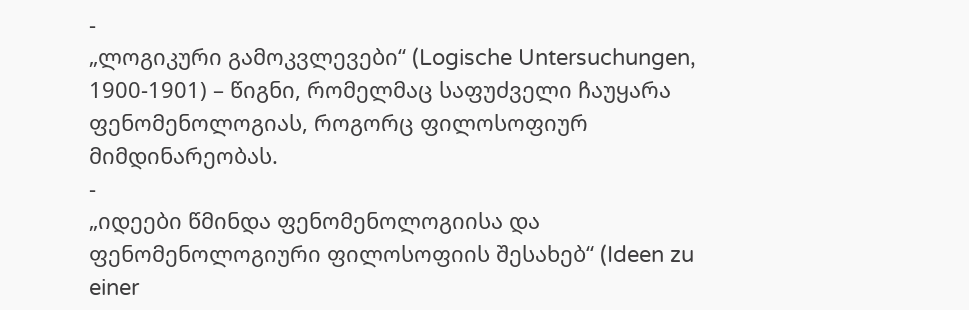-
„ლოგიკური გამოკვლევები“ (Logische Untersuchungen, 1900-1901) – წიგნი, რომელმაც საფუძველი ჩაუყარა ფენომენოლოგიას, როგორც ფილოსოფიურ მიმდინარეობას.
-
„იდეები წმინდა ფენომენოლოგიისა და ფენომენოლოგიური ფილოსოფიის შესახებ“ (Ideen zu einer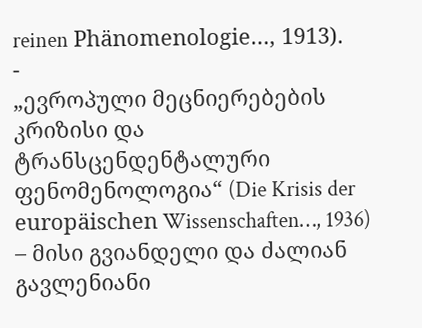reinen Phänomenologie…, 1913).
-
„ევროპული მეცნიერებების კრიზისი და ტრანსცენდენტალური ფენომენოლოგია“ (Die Krisis der europäischen Wissenschaften…, 1936) – მისი გვიანდელი და ძალიან გავლენიანი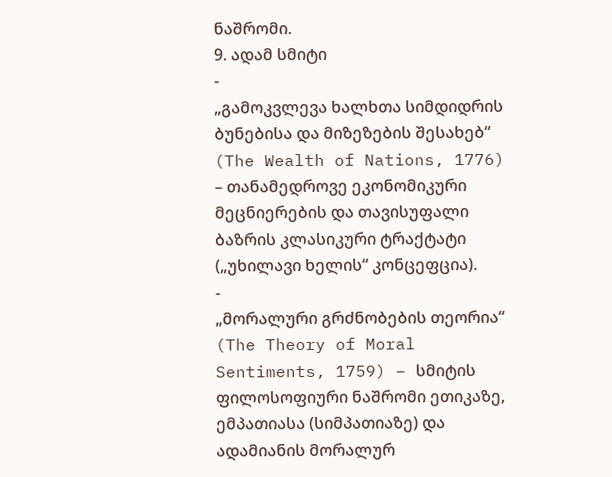ნაშრომი.
9. ადამ სმიტი
-
„გამოკვლევა ხალხთა სიმდიდრის ბუნებისა და მიზეზების შესახებ“ (The Wealth of Nations, 1776) – თანამედროვე ეკონომიკური მეცნიერების და თავისუფალი ბაზრის კლასიკური ტრაქტატი („უხილავი ხელის“ კონცეფცია).
-
„მორალური გრძნობების თეორია“ (The Theory of Moral Sentiments, 1759) – სმიტის ფილოსოფიური ნაშრომი ეთიკაზე, ემპათიასა (სიმპათიაზე) და ადამიანის მორალურ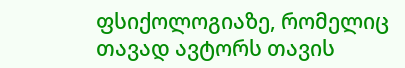ფსიქოლოგიაზე, რომელიც თავად ავტორს თავის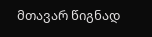მთავარ წიგნად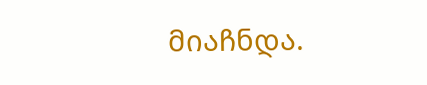მიაჩნდა.